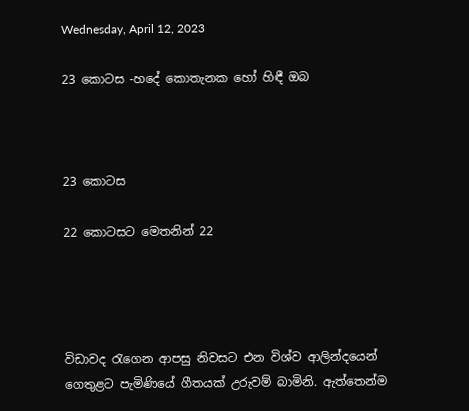Wednesday, April 12, 2023

23 කොටස -හදේ කොතැනක හෝ හිඳී ඔබ



23 කොටස

22 කොටසට මෙතනින් 22




විඩාවද රැගෙන ආපසු නිවසට එන විශ්ව ආලින්දයෙන් ගෙතුළට පැමිණියේ ගීතයක් උරුවම් බාමිනි. ඇත්තෙන්ම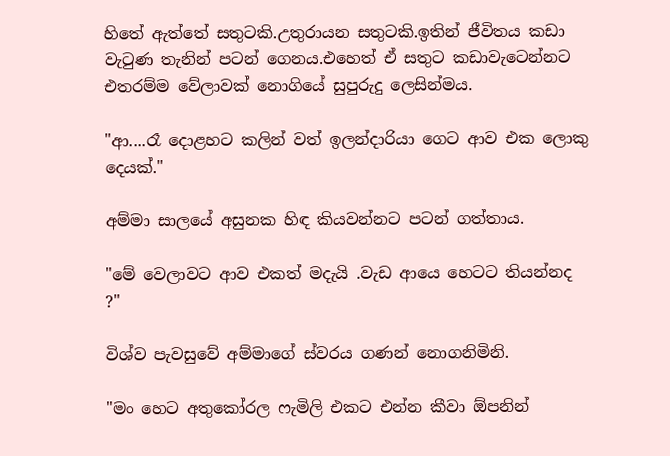හිතේ ඇත්තේ සතුටකි.උතුරායන සතුටකි.ඉතින් ජීවිතය කඩා වැටුණ තැනින් පටන් ගෙනය.එහෙත් ඒ සතුට කඩාවැටෙන්නට එතරම්ම වේලාවක් නොගියේ සුපුරුදු ලෙසින්මය.

"ආ....රෑ දොළහට කලින් වත් ඉලන්දාරියා ගෙට ආව එක ලොකු දෙයක්."

අම්මා සාලයේ අසුනක හිඳ කියවන්නට පටන් ගත්තාය.

"මේ වෙලාවට ආව එකත් මදැයි .වැඩ ආයෙ හෙටට තියන්නද ?"

විශ්ව පැවසුවේ අම්මාගේ ස්වරය ගණන් නොගනිමිනි.

"මං හෙට අතුකෝරල ෆැමිලි එකට එන්න කීවා ඕපනින්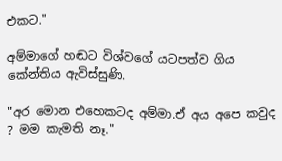එකට."

අම්මාගේ හඬට විශ්වගේ යටපත්ව ගිය කේන්තිය ඇවිස්සුණි.

"අර මොන එහෙකටද අම්මා.ඒ අය අපෙ කවුද ? මම කැමති නෑ."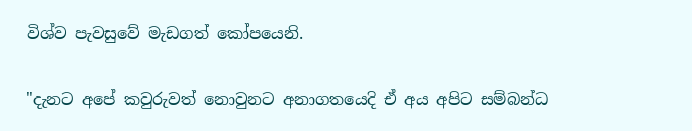විශ්ව පැවසුවේ මැඩගත් කෝපයෙනි.

"දැනට අපේ කවුරුවත් නොවුනට අනාගතයෙදි ඒ අය අපිට සම්බන්ධ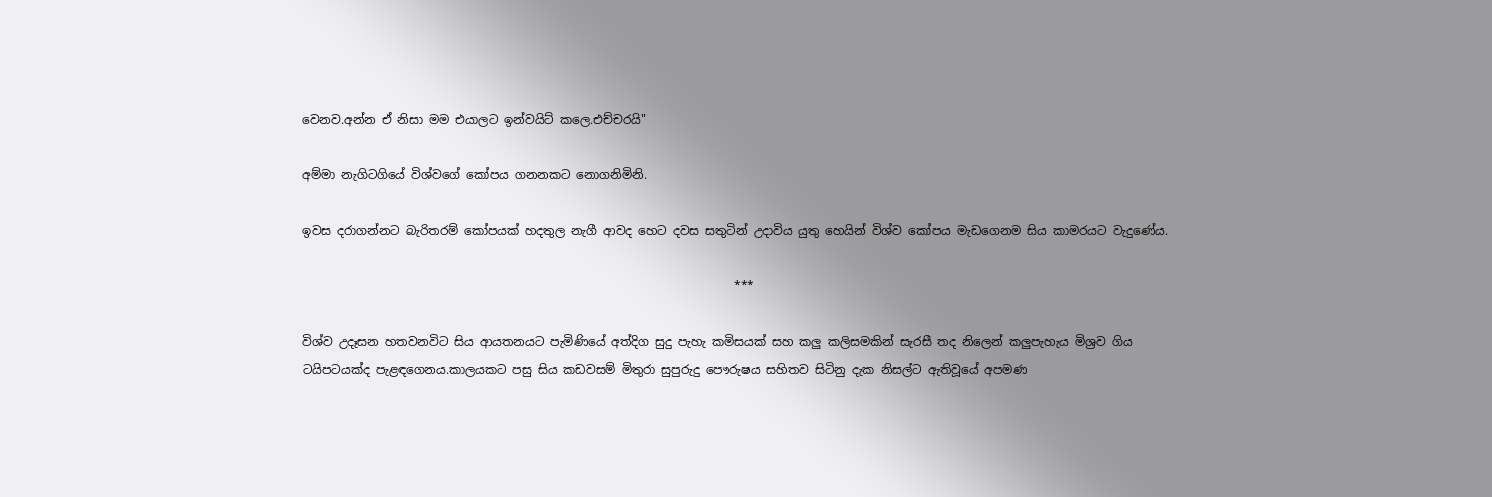වෙනව.අන්න ඒ නිසා මම එයාලට ඉන්වයිට් කලෙ.එච්චරයි"

අම්මා නැගිටගියේ විශ්වගේ කෝපය ගනනකට නොගනිමිනි.

ඉවස දරාගන්නට බැරිතරම් කෝපයක් හදතුල නැගී ආවද හෙට දවස සතුටින් උදාවිය යුතු හෙයින් විශ්ව කෝපය මැඩගෙනම සිය කාමරයට වැදුණේය.

                                                                        ***

විශ්ව උදෑසන හතවනවිට සිය ආයතනයට පැමිණියේ අත්දිග සුදු පැහැ කමිසයක් සහ කලු කලිසමකින් සැරසී තද නිලෙන් කලුපැහැය මිශ්‍රව ගිය ටයිපටයක්ද පැළඳගෙනය.කාලයකට පසු සිය කඩවසම් මිතුරා සුපුරුදු පෞරුෂය සහිතව සිටිනු දැක නිසල්ට ඇතිවූයේ අපමණ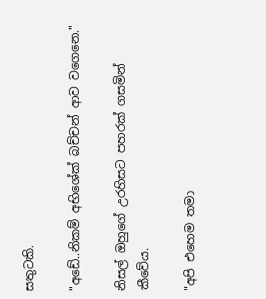සතුටකි.

"අඩේ..නිකම් අභිශේක් බච්චන් ආව වගෙනෙ."

නිසල් ඔහුගේ උරහිසට පහරක් ගසමින් කීවේය.

"අපි එහෙම තමා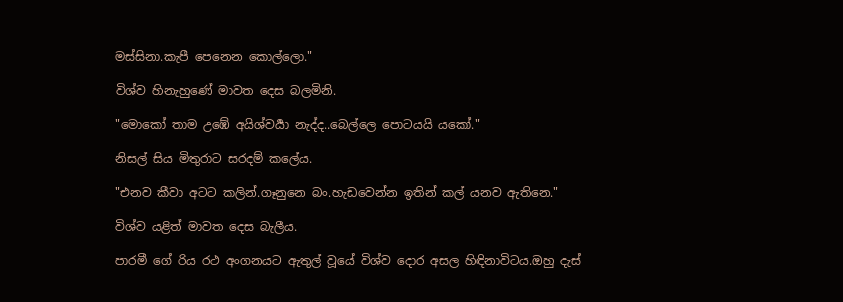මස්සිනා.කැපී පෙනෙන කොල්ලො."

විශ්ව හිනැහුණේ මාවත දෙස බලමිනි.

"මොකෝ තාම උඹේ අයිශ්වර්‍යා නැද්ද..බෙල්ලෙ පොටයයි යකෝ."

නිසල් සිය මිතුරාට සරදම් කලේය.

"එනව කීවා අටට කලින්.ගෑනුනෙ බං.හැඩවෙන්න ඉතින් කල් යනව ඇතිනෙ."

විශ්ව යළිත් මාවත දෙස බැලීය.

පාරමී ගේ රිය රථ අංගනයට ඇතුල් වූයේ විශ්ව දොර අසල හිඳිනාවිටය.ඔහු දැස්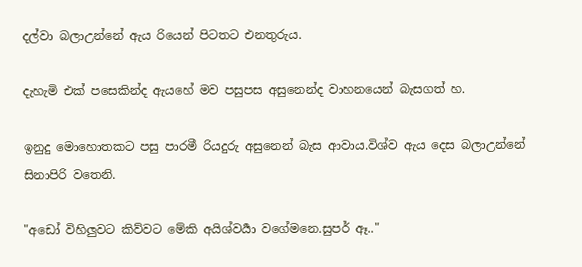දල්වා බලාඋන්නේ ඇය රියෙන් පිටතට එනතුරුය.

දැහැමි එක් පසෙකින්ද ඇයහේ මව පසුපස අසුනෙන්ද වාහනයෙන් බැසගත් හ.

ඉනුදු මොහොතකට පසු පාරමී රියදුරු අසුනෙන් බැස ආවාය.විශ්ව ඇය දෙස බලාඋන්නේ සිනාපිරි වතෙනි.

"අඩෝ විහිලුවට කිව්වට මේකි අයිශ්වර්‍යා වගේමනෙ.සුපර් ඈ.."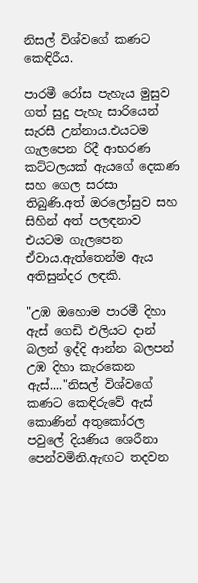නිසල් විශ්වගේ කණට කෙඳිරීය.

පාරමී රෝස පැහැය මුසුව ගත් සුදු පැහැ සාරියෙන් සැරසී උන්නාය.එයටම ගැලපෙන රිදී ආභරණ කට්ටලයක් ඇයගේ දෙකණ සහ ගෙල සරසා තිබුණි.අත් ඔරලෝසුව සහ සිහින් අත් පලඳනාව එයටම ගැලපෙන ඒවාය.ඇත්තෙන්ම ඇය අතිසුන්දර ලඳකි.

"උඹ ඔහොම පාරමී දිහා ඇස් ගෙඩි එලියට දාන් බලන් ඉද්දි ආන්න බලපන් උඹ දිහා කැරකෙන ඇස්...."නිසල් විශ්වගේ කණට කෙඳිරුවේ ඇස් කොණින් අතුකෝරල පවුලේ දියණිය ශෙරීනා පෙන්වමිනි.ඇඟට තදවන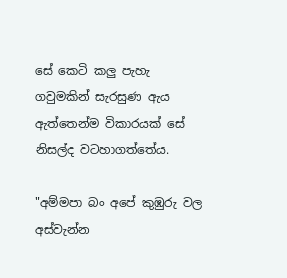සේ කෙටි කලු පැහැ ගවුමකින් සැරසුණ ඇය ඇත්තෙන්ම විකාරයක් සේ නිසල්ද වටහාගත්තේය.

"අම්මපා බං අපේ කුඹුරු වල අස්වැන්න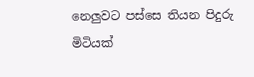නෙලුවට පස්සෙ තියන පිදුරු මිටියක්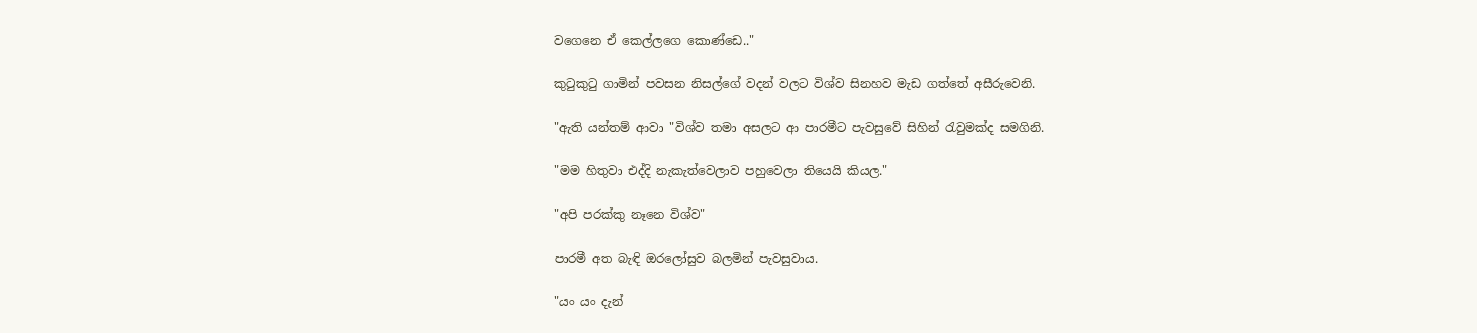වගෙනෙ ඒ කෙල්ලගෙ කොණ්ඩෙ.."

කුටුකුටු ගාමින් පවසන නිසල්ගේ වදන් වලට විශ්ව සිනහව මැඩ ගත්තේ අසීරුවෙනි.

"ඇති යන්තම් ආවා "විශ්ව තමා අසලට ආ පාරමීට පැවසුවේ සිහින් රැවුමක්ද සමගිනි.

"මම හිතුවා එද්දි නැකැත්වෙලාව පහුවෙලා තියෙයි කියල."

"අපි පරක්කු නෑනෙ විශ්ව"

පාරමී අත බැඳි ඔරලෝසුව බලමින් පැවසුවාය.

"යං යං දැන්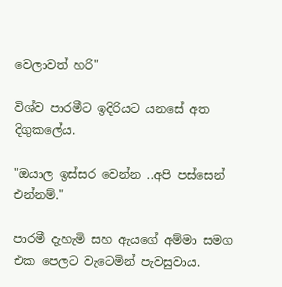වෙලාවත් හරි"

විශ්ව පාරමීට ඉදිරියට යනසේ අත දිගුකලේය.

"ඔයාල ඉස්සර වෙන්න ..අපි පස්සෙන් එන්නම්."

පාරමී දැහැමි සහ ඇයගේ අම්මා සමග එක පෙලට වැටෙමින් පැවසුවාය.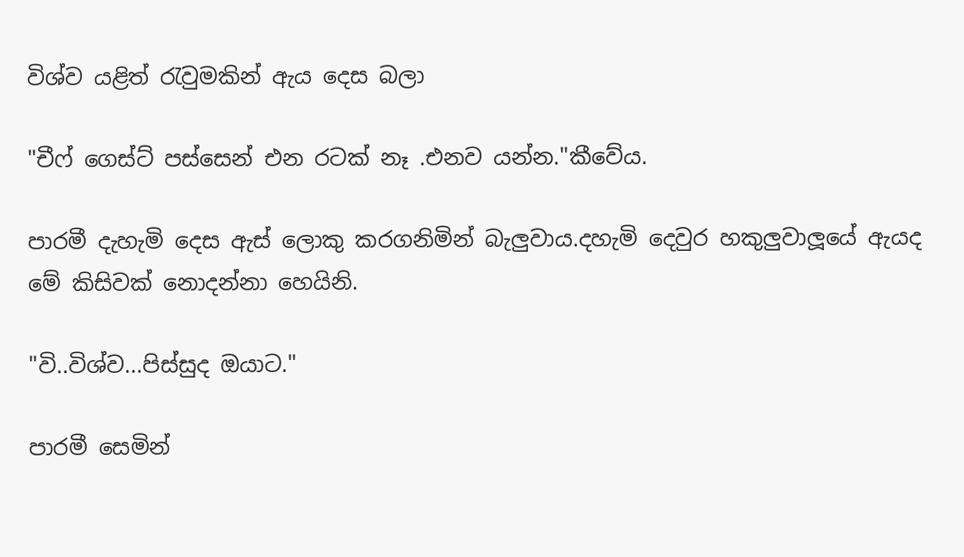විශ්ව යළිත් රැවුමකින් ඇය දෙස බලා

"චීෆ් ගෙස්ට් පස්සෙන් එන රටක් නෑ .එනව යන්න."කීවේය.

පාරමී දැහැමි දෙස ඇස් ලොකු කරගනිමින් බැලුවාය.දහැමි දෙවුර හකුලුවාලූයේ ඇයද මේ කිසිවක් නොදන්නා හෙයිනි.

"වි..විශ්ව...පිස්සුද ඔයාට."

පාරමී සෙමින්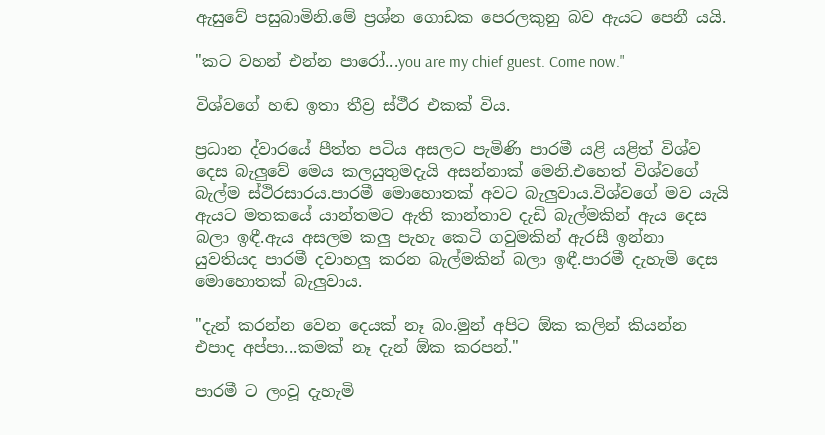ඇසුවේ පසුබාමිනි.මේ ප්‍රශ්න ගොඩක පෙරලකුනු බව ඇයට පෙනී යයි.

"කට වහන් එන්න පාරෝ...you are my chief guest. Come now."

විශ්වගේ හඬ ඉතා තීව්‍ර ස්ථීර එකක් විය.

ප්‍රධාන ද්වාරයේ පීත්ත පටිය අසලට පැමිණි පාරමී යළි යළිත් විශ්ව දෙස බැලුවේ මෙය කලයුතුමදැයි අසන්නාක් මෙනි.එහෙත් විශ්වගේ බැල්ම ස්ථිරසාරය.පාරමී මොහොතක් අවට බැලුවාය.විශ්වගේ මව යැයි ඇයට මතකයේ යාන්තමට ඇති කාන්තාව දැඩි බැල්මකින් ඇය දෙස බලා ඉඳී.ඇය අසලම කලු පැහැ කෙටි ගවුමකින් ඇරසී ඉන්නා යුවතියද පාරමී දවාහලු කරන බැල්මකින් බලා ඉඳී.පාරමී දැහැමි දෙස මොහොතක් බැලුවාය.

"දැන් කරන්න වෙන දෙයක් නෑ බං.මුන් අපිට ඕක කලින් කියන්න එපාද අප්පා...කමක් නෑ දැන් ඕක කරපන්."

පාරමී ට ලංවූ දැහැමි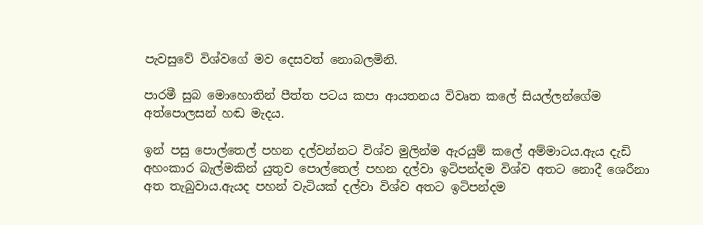පැවසුවේ විශ්වගේ මව දෙසවත් නොබලමිනි.

පාරමී සුබ මොහොතින් පීත්ත පටය කපා ආයතනය විවෘත කලේ සියල්ලන්ගේම අත්පොලසන් හඬ මැදය.

ඉන් පසු පොල්තෙල් පහන දල්වන්නට විශ්ව මුලින්ම ඇරයුම් කලේ අම්මාටය.ඇය දැඩි අහංකාර බැල්මකින් යුතුව පොල්තෙල් පහන දල්වා ඉටිපන්දම විශ්ව අතට නොදී ශෙරීනා අත තැබුවාය.ඇයද පහන් වැටියක් දල්වා විශ්ව අතට ඉටිපන්දම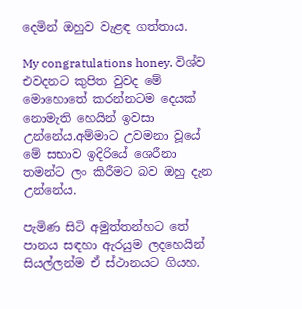දෙමින් ඔහුව වැළඳ ගත්තාය.

My congratulations honey. විශ්ව එවදනට කුපිත වුවද මේ මොහොතේ කරන්නටම දෙයක් නොමැති හෙයින් ඉවසා උන්නේය.අම්මාට උවමනා වූයේ මේ සභාව ඉදිරියේ ශෙරීනා තමන්ට ලං කිරීමට බව ඔහු දැන උන්නේය.

පැමිණ සිටි අමුත්තන්හට තේ පානය සඳහා ඇරයුම ලදහෙයින් සියල්ලන්ම ඒ ස්ථානයට ගියහ.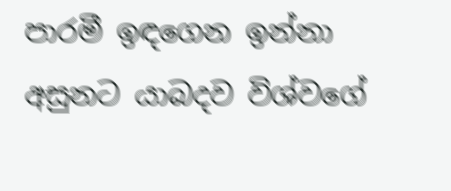පාරමී ඉඳගෙන ඉන්නා අසුනට යාබදව විශ්වගේ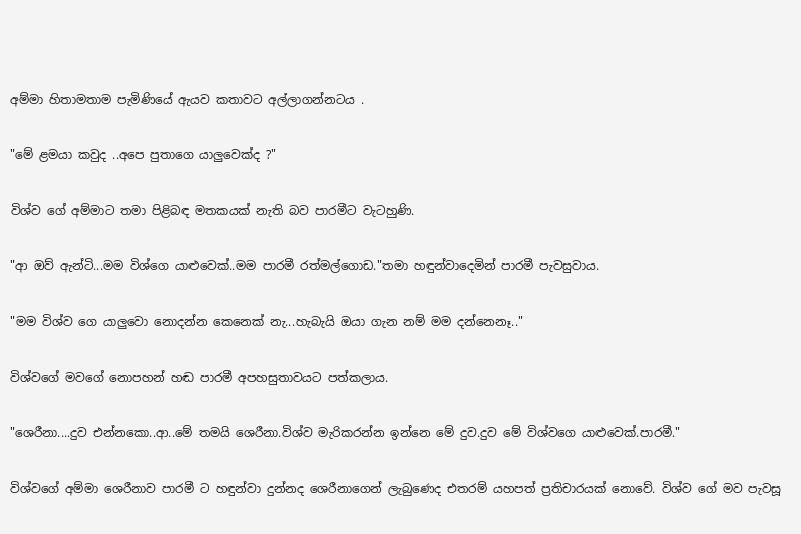අම්මා හිතාමතාම පැමිණියේ ඇයව කතාවට අල්ලාගන්නටය .

"මේ ළමයා කවුද ..අපෙ පුතාගෙ යාලුවෙක්ද ?"

විශ්ව ගේ අම්මාට තමා පිළිබඳ මතකයක් නැති බව පාරමීට වැටහුණි.

"ආ ඔව් ඇන්ටි...මම විශ්ගෙ යාළුවෙක්..මම පාරමී රත්මල්ගොඩ."තමා හඳුන්වාදෙමින් පාරමී පැවසුවාය.

"මම විශ්ව ගෙ යාලුවො නොදන්න කෙනෙක් නැ...හැබැයි ඔයා ගැන නම් මම දන්නෙනෑ.."

විශ්වගේ මවගේ නොපහන් හඬ පාරමී අපහසුතාවයට පත්කලාය.

"ශෙරීනා....දුව එන්නකො..ආ..මේ තමයි ශෙරීනා.විශ්ව මැරිකරන්න ඉන්නෙ මේ දුව.දුව මේ විශ්වගෙ යාළුවෙක්.පාරමී."

විශ්වගේ අම්මා ශෙරීනාව පාරමී ට හඳුන්වා දුන්නද ශෙරීනාගෙන් ලැබුණෙද එතරම් යහපත් ප්‍රතිචාරයක් නොවේ. විශ්ව ගේ මව පැවසූ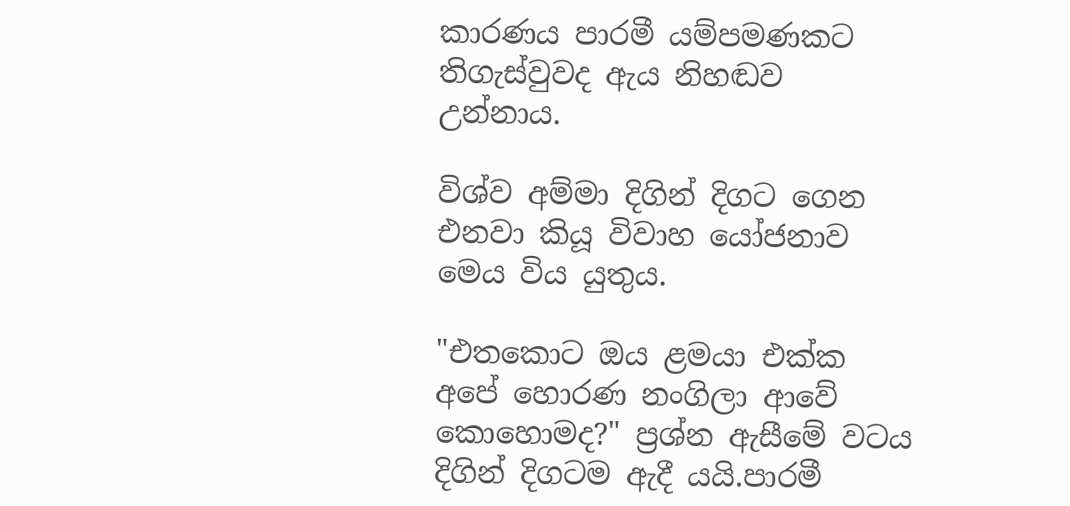කාරණය පාරමී යම්පමණකට තිගැස්වුවද ඇය නිහඬව උන්නාය.

විශ්ව අම්මා දිගින් දිගට ගෙන එනවා කියූ විවාහ යෝජනාව මෙය විය යුතුය.

"එතකොට ඔය ළමයා එක්ක අපේ හොරණ නංගිලා ආවේ කොහොමද?" ප්‍රශ්න ඇසීමේ වටය දිගින් දිගටම ඇදී යයි.පාරමී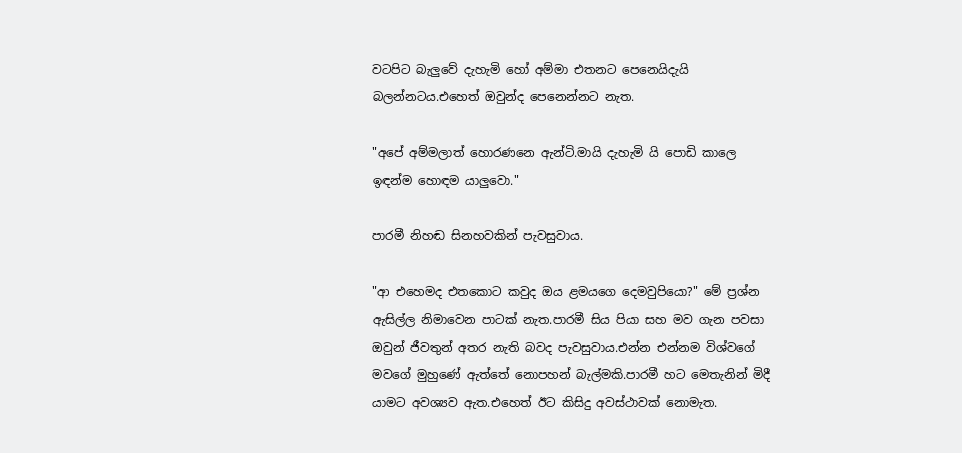වටපිට බැලුවේ දැහැමි හෝ අම්මා එතනට පෙනෙයිදැයි බලන්නටය.එහෙත් ඔවුන්ද පෙනෙන්නට නැත.

"අපේ අම්මලාත් හොරණනෙ ඇන්ටි.මායි දැහැමි යි පොඩි කාලෙ ඉඳන්ම හොඳම යාලුවො."

පාරමී නිහඬ සිනහවකින් පැවසුවාය.

"ආ එහෙමද එතකොට කවුද ඔය ළමයගෙ දෙමවුපියො?" මේ ප්‍රශ්න ඇසිල්ල නිමාවෙන පාටක් නැත.පාරමී සිය පියා සහ මව ගැන පවසා ඔවුන් ජීවතුන් අතර නැති බවද පැවසුවාය.එන්න එන්නම විශ්වගේ මවගේ මුහුණේ ඇත්තේ නොපහන් බැල්මකි.පාරමී හට මෙතැනින් මිදී යාමට අවශ්‍යව ඇත.එහෙත් ඊට කිසිදු අවස්ථාවක් නොමැත.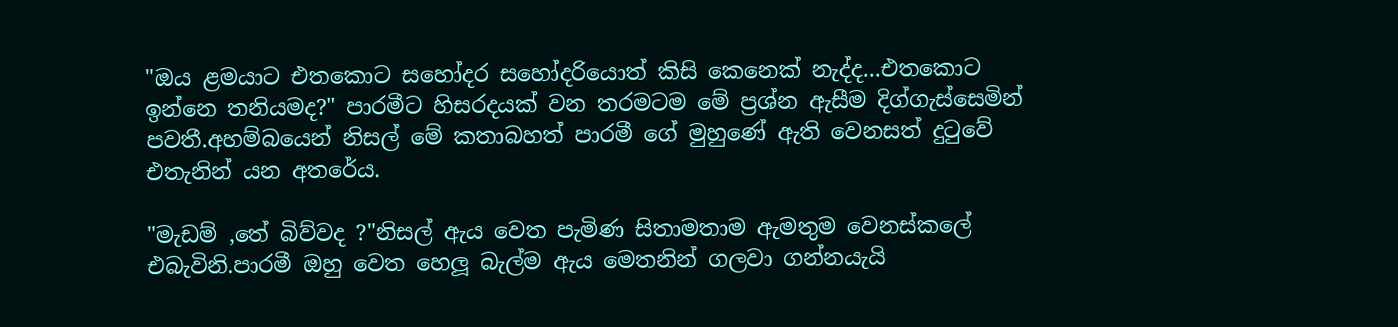"ඔය ළමයාට එතකොට සහෝදර සහෝදරියොත් කිසි කෙනෙක් නැද්ද...එතකොට ඉන්නෙ තනියමද?" පාරමීට හිසරදයක් වන තරමටම මේ ප්‍රශ්න ඇසීම දිග්ගැස්සෙමින් පවතී.අහම්බයෙන් නිසල් මේ කතාබහත් පාරමී ගේ මුහුණේ ඇති වෙනසත් දුටුවේ එතැනින් යන අතරේය.

"මැඩම් ,තේ බිව්වද ?"නිසල් ඇය වෙත පැමිණ සිතාමතාම ඇමතුම වෙනස්කලේ එබැවිනි.පාරමී ඔහු වෙත හෙලූ බැල්ම ඇය මෙතනින් ගලවා ගන්නයැයි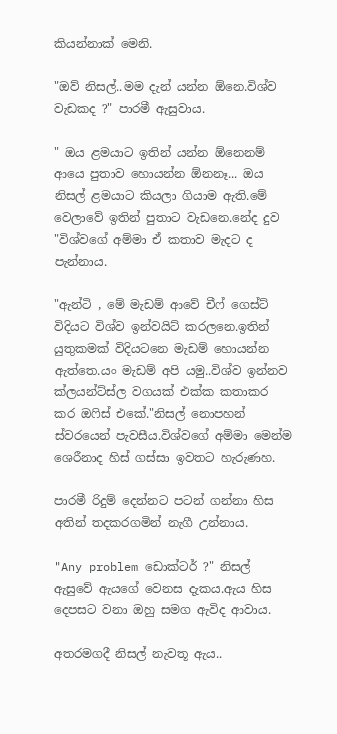කියන්නාක් මෙනි.

"ඔව් නිසල්..මම දැන් යන්න ඕනෙ.විශ්ව වැඩකද ?" පාරමී ඇසුවාය.

" ඔය ළමයාට ඉතින් යන්න ඕනෙනම් ආයෙ පුතාව හොයන්න ඕනනෑ... ඔය නිසල් ළමයාට කියලා ගියාම ඇති.මේ වෙලාවේ ඉතින් පුතාට වැඩනෙ.නේද දුව "විශ්වගේ අම්මා ඒ කතාව මැදට ද පැන්නාය.

"ඇන්ටි , මේ මැඩම් ආවේ චීෆ් ගෙස්ට් විදියට විශ්ව ඉන්වයිට් කරලනෙ.ඉතින් යුතුකමක් විදියටනෙ මැඩම් හොයන්න ඇත්තෙ.යං මැඩම් අපි යමු..විශ්ව ඉන්නව ක්ලයන්ට්ස්ල වගයක් එක්ක කතාකර කර ඔෆිස් එකේ."නිසල් නොපහන් ස්වරයෙන් පැවසීය.විශ්වගේ අම්මා මෙන්ම ශෙරීනාද හිස් ගස්සා ඉවතට හැරුණහ.

පාරමී රිදුම් දෙන්නට පටන් ගන්නා හිස අතින් තදකරගමින් නැගී උන්නාය.

"Any problem ඩොක්ටර් ?" නිසල් ඇසුවේ ඇයගේ වෙනස දැකය.ඇය හිස දෙපසට වනා ඔහු සමග ඇවිද ආවාය.

අතරමගදී නිසල් නැවතූ ඇය..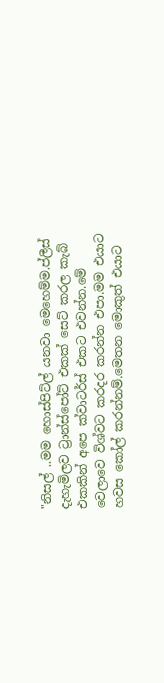"නිසල් ..මම හොස්පිට්ල් යනවා මෙහෙම්ම.ප්ලීස් දැහැමිලව ට්‍රාන්ස්පෝට් එකක් සෙට් කරල කැබ් එකකින් අපෙ ක්වාටර්ස් එකට එවන්න.මේ වෙලාවෙ විශ්වට කරදර කරන්න එපා.මම එයාට හවස කෝල් කරන්නම්.මෙතන මොකුත් එයාට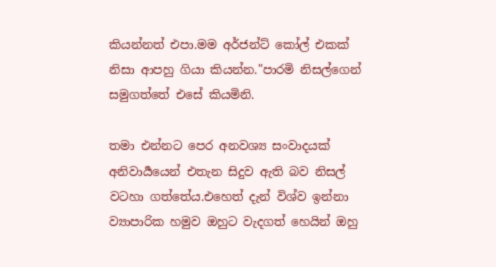කියන්නත් එපා.මම අර්ජන්ට් කෝල් එකක් නිසා ආපහු ගියා කියන්න."පාරමි නිසල්ගෙන් සමුගත්තේ එසේ කියමිනි.

තමා එන්නට පෙර අනවශ්‍ය සංවාදයක් අනිවාර්‍යයෙන් එතැන සිදුව ඇති බව නිසල් වටහා ගත්තේය.එහෙත් දැන් විශ්ව ඉන්නා ව්‍යාපාරික හමුව ඔහුට වැදගත් හෙයින් ඔහු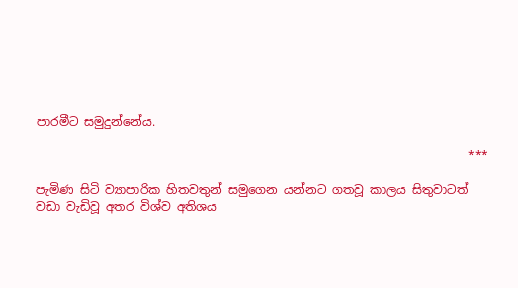පාරමීට සමුදුන්නේය.

                                                                        ***

පැමිණ සිටි ව්‍යාපාරික හිතවතුන් සමුගෙන යන්නට ගතවූ කාලය සිතුවාටත් වඩා වැඩිවූ අතර විශ්ව අතිශය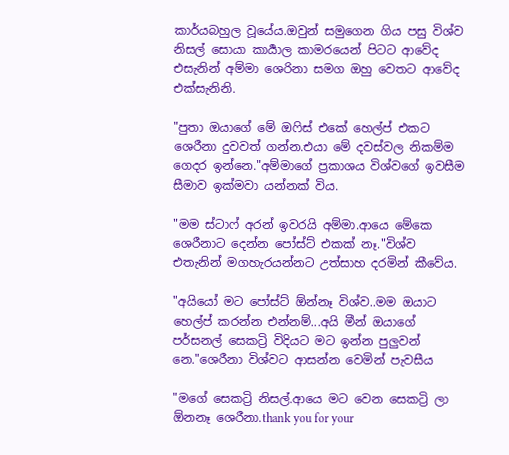කාර්යබහුල වූයේය.ඔවුන් සමුගෙන ගිය පසු විශ්ව නිසල් සොයා කාර්‍යාල කාමරයෙන් පිටට ආවේද එසැනින් අම්මා ශෙරිනා සමග ඔහු වෙතට ආවේද එක්සැනිනි.

"පුතා ඔයාගේ මේ ඔෆිස් එකේ හෙල්ප් එකට ශෙරීනා දුවවත් ගන්න.එයා මේ දවස්වල නිකම්ම ගෙදර ඉන්නෙ."අම්මාගේ ප්‍රකාශය විශ්වගේ ඉවසීම සීමාව ඉක්මවා යන්නක් විය.

"මම ස්ටාෆ් අරන් ඉවරයි අම්මා.ආයෙ මේකෙ ශෙරීනාට දෙන්න පෝස්ට් එකක් නෑ."විශ්ව එතැනින් මගහැරයන්නට උත්සාහ දරමින් කීවේය.

"අයියෝ මට පෝස්ට් ඕන්නෑ විශ්ව..මම ඔයාට හෙල්ප් කරන්න එන්නම්...අයි මීන් ඔයාගේ පර්සනල් සෙකට්‍රි විදියට මට ඉන්න පුලුවන් නෙ."ශෙරීනා විශ්වට ආසන්න වෙමින් පැවසීය

"මගේ සෙකට්‍රි නිසල්.ආයෙ මට වෙන සෙකට්‍රි ලා ඕනනෑ ශෙරීනා.thank you for your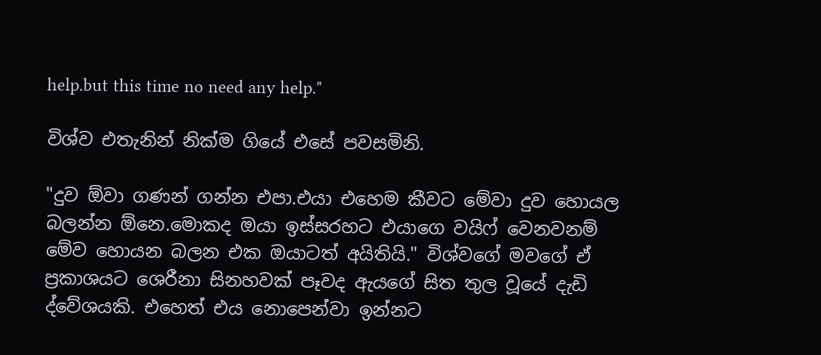help.but this time no need any help."

විශ්ව එතැනින් නික්ම ගියේ එසේ පවසමිනි.

"දුව ඕවා ගණන් ගන්න එපා.එයා එහෙම කීවට මේවා දුව හොයල බලන්න ඕනෙ.මොකද ඔයා ඉස්සරහට එයාගෙ වයිෆ් වෙනවනම් මේව හොයන බලන එක ඔයාටත් අයිතියි." විශ්වගේ මවගේ ඒ ප්‍රකාශයට ශෙරීනා සිනහවක් පෑවද ඇයගේ සිත තුල වූයේ දැඩි ද්වේශයකි. එහෙත් එය නොපෙන්වා ඉන්නට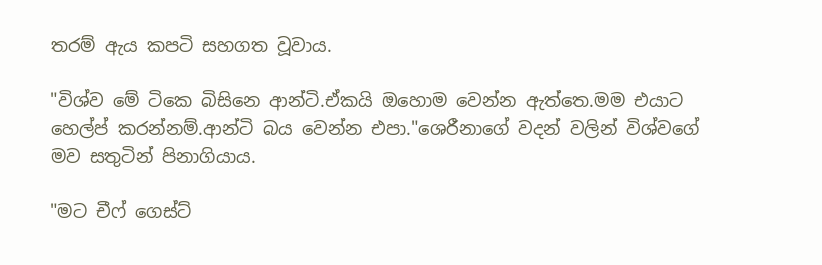තරම් ඇය කපටි සහගත වූවාය.

"විශ්ව මේ ටිකෙ බිසිනෙ ආන්ටි.ඒකයි ඔහොම වෙන්න ඇත්තෙ.මම එයාට හෙල්ප් කරන්නම්.ආන්ටි බය වෙන්න එපා."ශෙරීනාගේ වදන් වලින් විශ්වගේ මව සතුටින් පිනාගියාය.

"මට චීෆ් ගෙස්ට්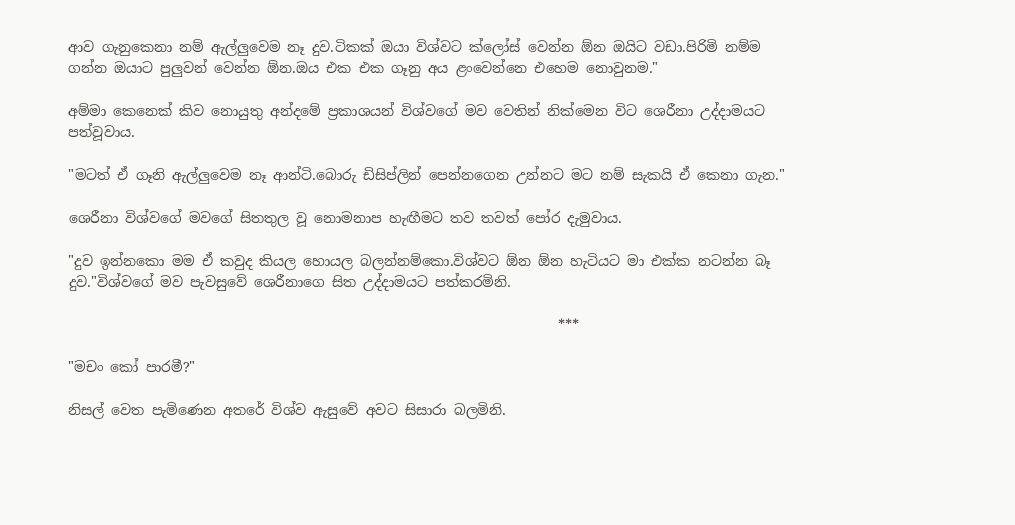ආව ගැනුකෙනා නම් ඇල්ලුවෙම නෑ දුව.ටිකක් ඔයා විශ්වට ක්ලෝස් වෙන්න ඕන ඔයිට වඩා.පිරිමි නම්ම ගන්න ඔයාට පුලුවන් වෙන්න ඕන.ඔය එක එක ගෑනු අය ළංවෙන්නෙ එහෙම නොවුනම."

අම්මා කෙනෙක් කිව නොයුතු අන්දමේ ප්‍රකාශයන් විශ්වගේ මව වෙතින් නික්මෙන විට ශෙරීනා උද්දාමයට පත්වූවාය.

"මටත් ඒ ගෑනි ඇල්ලුවෙම නෑ ආන්ටි.බොරු ඩිසිප්ලින් පෙන්නගෙන උන්නට මට නම් සැකයි ඒ කෙනා ගැන."

ශෙරීනා විශ්වගේ මවගේ සිතතුල වූ නොමනාප හැඟීමට තව තවත් පෝර දැමුවාය.

"දුව ඉන්නකො මම ඒ කවුද කියල හොයල බලන්නම්කො.විශ්වට ඕන ඕන හැටියට මා එක්ක නටන්න බෑ දුව."විශ්වගේ මව පැවසුවේ ශෙරීනාගෙ සිත උද්දාමයට පත්කරමිනි.

                                                                      ***

"මචං කෝ පාරමී?"

නිසල් වෙත පැමිණෙන අතරේ විශ්ව ඇසුවේ අවට සිසාරා බලමිනි.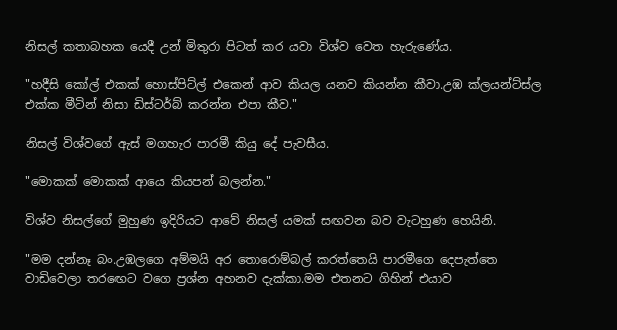නිසල් කතාබහක යෙදී උන් මිතුරා පිටත් කර යවා විශ්ව වෙත හැරුණේය.

"හදීසි කෝල් එකක් හොස්පිට්ල් එකෙන් ආව කියල යනව කියන්න කීවා.උඹ ක්ලයන්ට්ස්ල එක්ක මීටින් නිසා ඩිස්ටර්බ් කරන්න එපා කීව."

නිසල් විශ්වගේ ඇස් මගහැර පාරමී කියු දේ පැවසීය.

"මොකක් මොකක් ආයෙ කියපන් බලන්න."

විශ්ව නිසල්ගේ මුහුණ ඉදිරියට ආවේ නිසල් යමක් සඟවන බව වැටහුණ හෙයිනි.

"මම දන්නෑ බං.උඹලගෙ අම්මයි අර තොරොම්බල් කරත්තෙයි පාරමීගෙ දෙපැත්තෙ වාඩිවෙලා තරඟෙට වගෙ ප්‍රශ්න අහනව දැක්කා.මම එතනට ගිහින් එයාව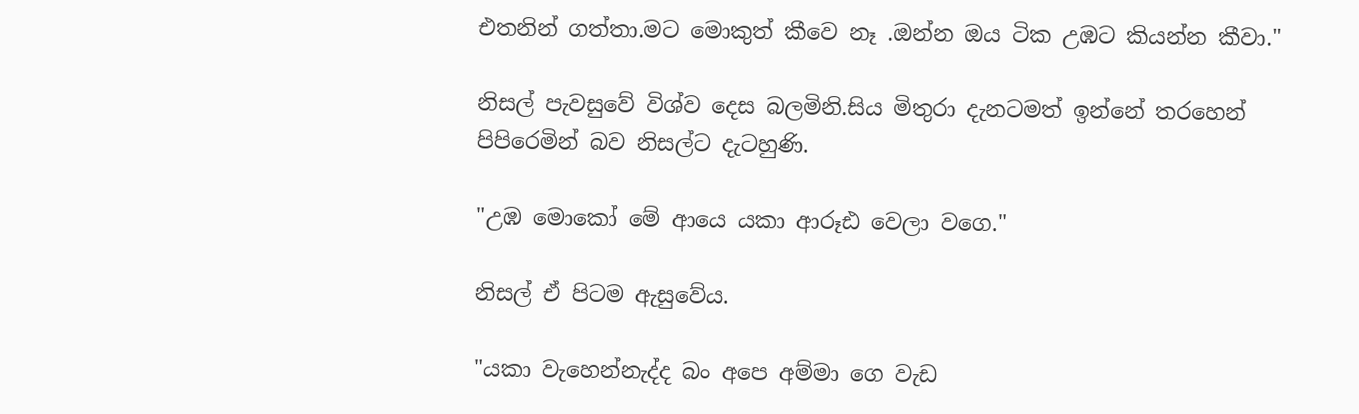එතනින් ගත්තා.මට මොකුත් කීවෙ නෑ .ඔන්න ඔය ටික උඹට කියන්න කීවා."

නිසල් පැවසුවේ විශ්ව දෙස බලමිනි.සිය මිතුරා දැනටමත් ඉන්නේ තරහෙන් පිපිරෙමින් බව නිසල්ට දැටහුණි.

"උඹ මොකෝ මේ ආයෙ යකා ආරූඪ වෙලා වගෙ."

නිසල් ඒ පිටම ඇසුවේය.

"යකා වැහෙන්නැද්ද බං අපෙ අම්මා ගෙ වැඩ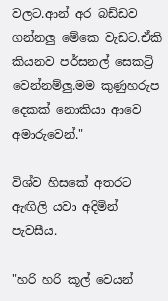වලට.ආන් අර බඩ්ඩව ගන්නලු මේකෙ වැඩට.ඒකි කියනව පර්සනල් සෙකට්‍රි වෙන්නම්ලු.මම කුණුහරුප දෙකක් නොකියා ආවෙ අමාරුවෙන්."

විශ්ව හිසකේ අතරට ඇඟිලි යවා අදිමින් පැවසීය.

"හරි හරි කූල් වෙයන්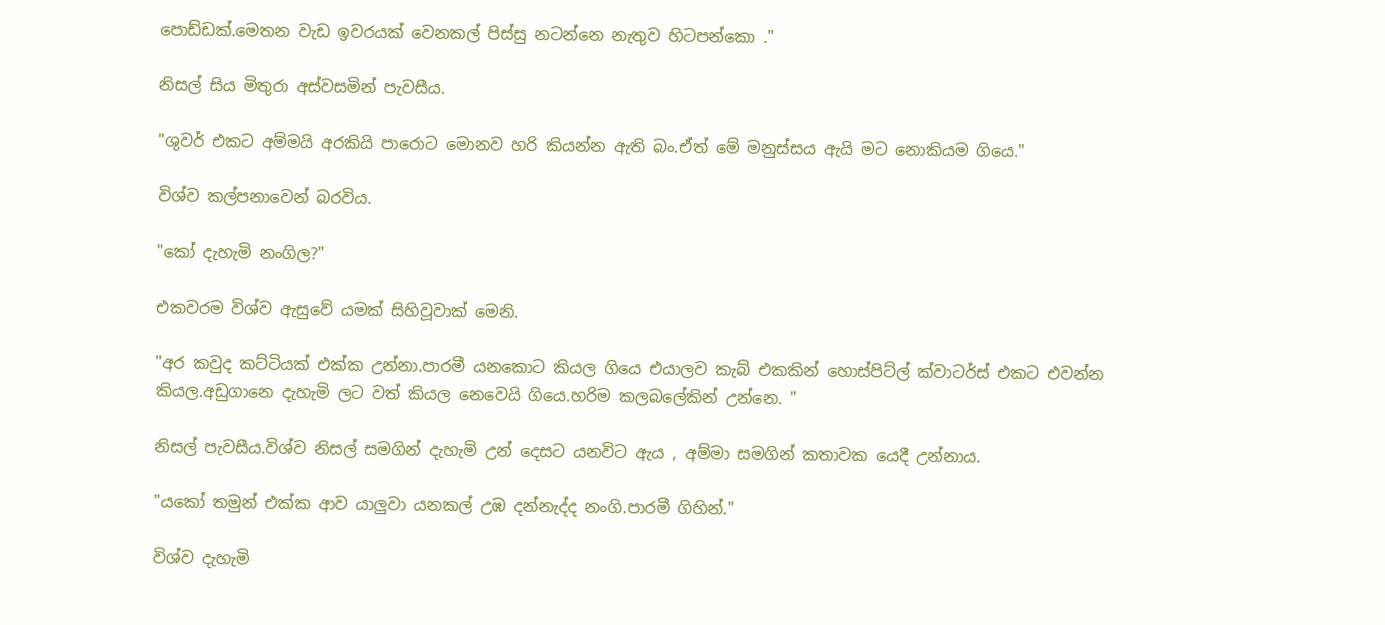පොඩ්ඩක්.මෙතන වැඩ ඉවරයක් වෙනකල් පිස්සු නටන්නෙ නැතුව හිටපන්කො ."

නිසල් සිය මිතුරා අස්වසමින් පැවසීය.

"ශුවර් එකට අම්මයි අරකියි පාරොට මොනව හරි කියන්න ඇති බං.ඒත් මේ මනුස්සය ඇයි මට නොකියම ගියෙ."

විශ්ව කල්පනාවෙන් බරවිය.

"කෝ දැහැමි නංගිල?"

එකවරම විශ්ව ඇසුවේ යමක් සිහිවූවාක් මෙනි.

"අර කවුද කට්ටියක් එක්ක උන්නා.පාරමී යනකොට කියල ගියෙ එයාලව කැබ් එකකින් හොස්පිට්ල් ක්වාටර්ස් එකට එවන්න කියල.අඩුගානෙ දැහැමි ලට වත් කියල නෙවෙයි ගියෙ.හරිම කලබලේකින් උන්නෙ. "

නිසල් පැවසීය.විශ්ව නිසල් සමගින් දැහැමි උන් දෙසට යනවිට ඇය , අම්මා සමගින් කතාවක යෙදී උන්නාය.

"යකෝ තමුන් එක්ක ආව යාලුවා යනකල් උඹ දන්නැද්ද නංගි.පාරමී ගිහින්."

විශ්ව දැහැමි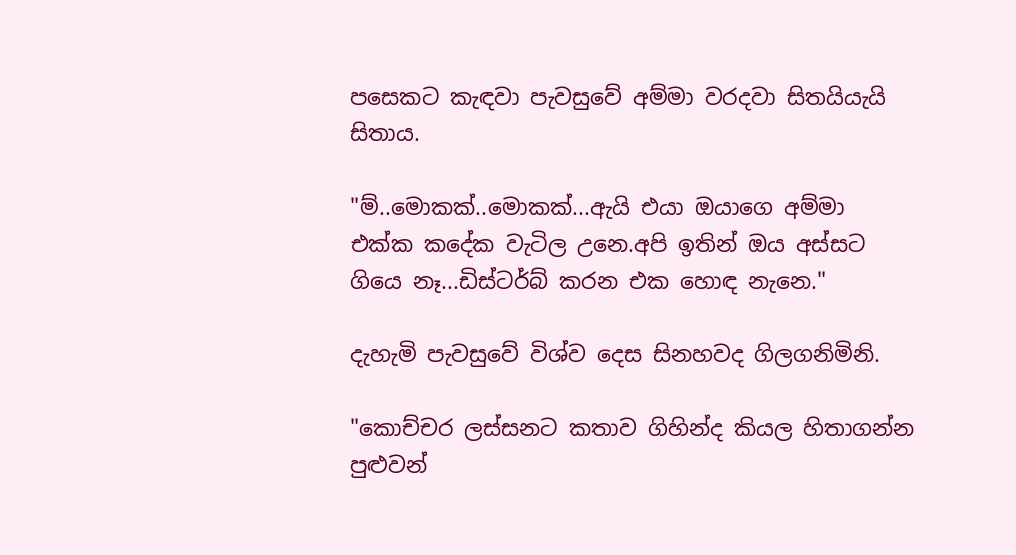පසෙකට කැඳවා පැවසුවේ අම්මා වරදවා සිතයියැයි සිතාය.

"ම්..මොකක්..මොකක්...ඇයි එයා ඔයාගෙ අම්මා එක්ක කදේක වැටිල උනෙ.අපි ඉතින් ඔය අස්සට ගියෙ නෑ...ඩිස්ටර්බ් කරන එක හොඳ නැනෙ."

දැහැමි පැවසුවේ විශ්ව දෙස සිනහවද ගිලගනිමිනි.

"කොච්චර ලස්සනට කතාව ගිහින්ද කියල හිතාගන්න පුළුවන්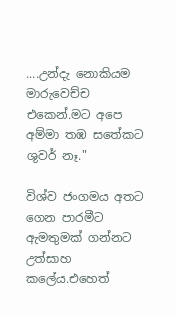....උන්දැ නොකියම මාරුවෙච්ච එකෙන්.මට අපෙ අම්මා තඹ සතේකට ශුවර් නෑ."

විශ්ව ජංගමය අතට ගෙන පාරමීට ඇමතුමක් ගන්නට උත්සාහ කලේය.එහෙත්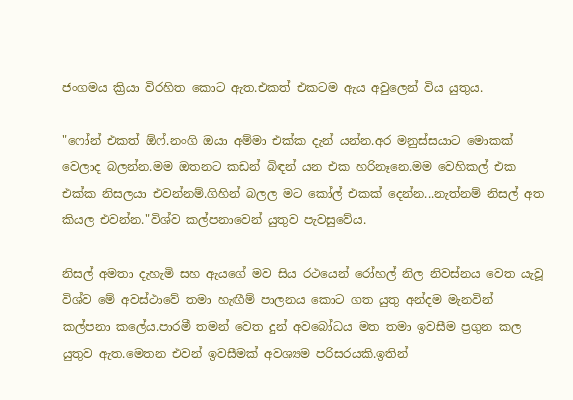ජංගමය ක්‍රියා විරහිත කොට ඇත.එකත් එකටම ඇය අවුලෙන් විය යුතුය.

"ෆෝන් එකත් ඕෆ්.නංගි ඔයා අම්මා එක්ක දැන් යන්න.අර මනුස්සයාට මොකක් වෙලාද බලන්න.මම ඔතනට කඩන් බිඳන් යන එක හරිනෑනෙ.මම වෙහිකල් එක එක්ක නිසලයා එවන්නම්.ගිහින් බලල මට කෝල් එකක් දෙන්න...නැත්නම් නිසල් අත කියල එවන්න."විශ්ව කල්පනාවෙන් යුතුව පැවසුවේය.

නිසල් අමතා දැහැමි සහ ඇයගේ මව සිය රථයෙන් රෝහල් නිල නිවස්නය වෙත යැවූ විශ්ව මේ අවස්ථාවේ තමා හැඟීම් පාලනය කොට ගත යුතු අන්දම මැනවින් කල්පනා කලේය.පාරමී තමන් වෙත දුන් අවබෝධය මත තමා ඉවසීම ප්‍රගුන කල යුතුව ඇත.මෙතන එවන් ඉවසීමක් අවශ්‍යම පරිසරයකි.ඉතින්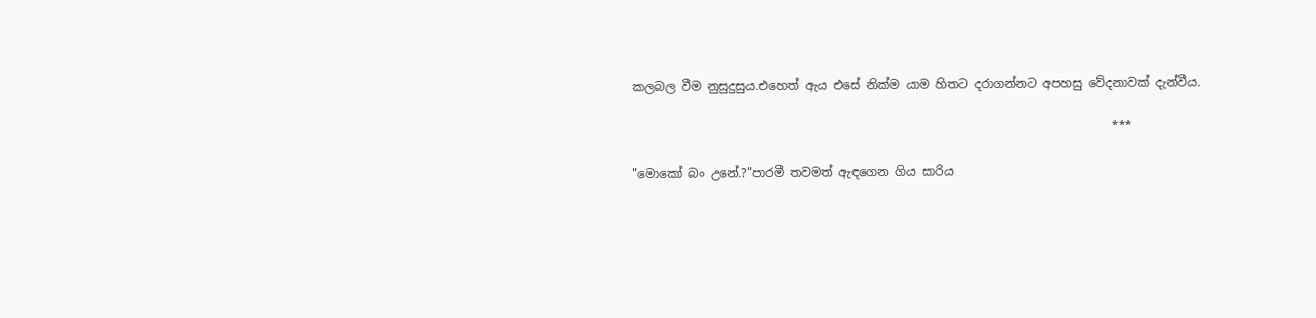කලබල වීම නුසුදුසුය.එහෙත් ඇය එසේ නික්ම යාම හිතට දරාගන්නට අපහසු වේදනාවක් දැන්වීය.

                                                                                ***

"මොකෝ බං උනේ.?"පාරමී තවමත් ඇඳගෙන ගිය සාරිය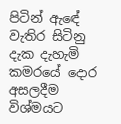පිටින් ඇඳේ වැතිර සිටිනු දැක දැහැමි කමරයේ දොර අසලදීම විශ්මයට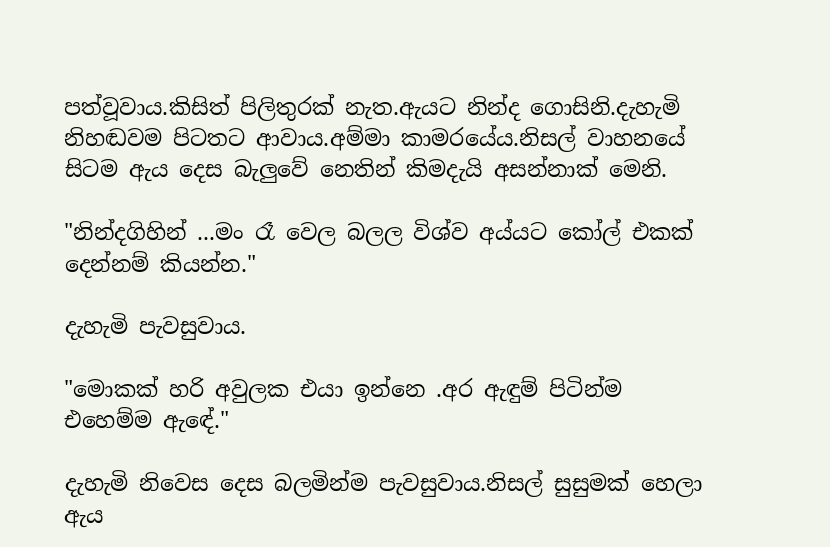පත්වූවාය.කිසිත් පිලිතුරක් නැත.ඇයට නින්ද ගොසිනි.දැහැමි නිහඬවම පිටතට ආවාය.අම්මා කාමරයේය.නිසල් වාහනයේ සිටම ඇය දෙස බැලුවේ නෙතින් කිමදැයි අසන්නාක් මෙනි.

"නින්දගිහින් ...මං රෑ වෙල බලල විශ්ව අය්යට කෝල් එකක් දෙන්නම් කියන්න."

දැහැමි පැවසුවාය.

"මොකක් හරි අවුලක එයා ඉන්නෙ .අර ඇඳුම් පිටින්ම එහෙම්ම ඇඳේ."

දැහැමි නිවෙස දෙස බලමින්ම පැවසුවාය.නිසල් සුසුමක් හෙලා ඇය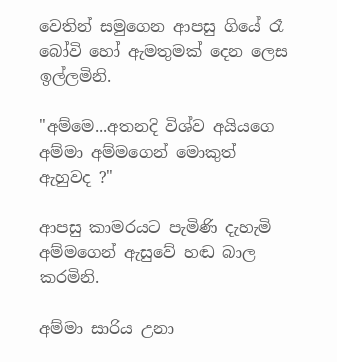වෙතින් සමුගෙන ආපසු ගියේ රෑ බෝවි හෝ ඇමතුමක් දෙන ලෙස ඉල්ලමිනි.

"අම්මෙ...අතනදි විශ්ව අයියගෙ අම්මා අම්මගෙන් මොකුත් ඇහුවද ?"

ආපසු කාමරයට පැමිණි දැහැමි අම්මගෙන් ඇසුවේ හඬ බාල කරමිනි.

අම්මා සාරිය උනා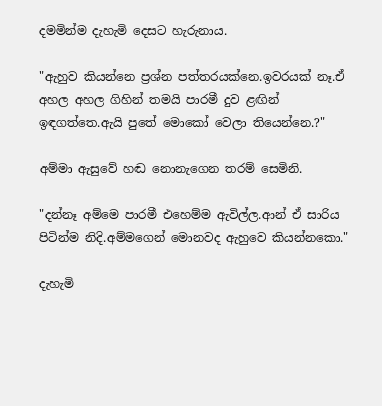දමමින්ම දැහැමි දෙසට හැරුනාය.

"ඇහුව කියන්නෙ ප්‍රශ්න පත්තරයක්නෙ.ඉවරයක් නෑ.ඒ අහල අහල ගිහින් තමයි පාරමී දුව ළඟින් ඉඳගත්තෙ.ඇයි පුතේ මොකෝ වෙලා තියෙන්නෙ.?"

අම්මා ඇසුවේ හඬ නොනැගෙන තරම් සෙමිනි.

"දන්නෑ අම්මෙ පාරමී එහෙම්ම ඇවිල්ල.ආන් ඒ සාරිය පිටින්ම නිදි.අම්මගෙන් මොනවද ඇහුවෙ කියන්නකො."

දැහැමි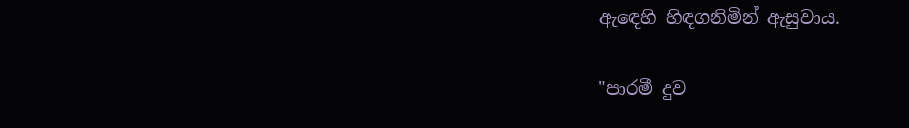ඇඳෙහි හිඳගනිමින් ඇසුවාය.

"පාරමී දුව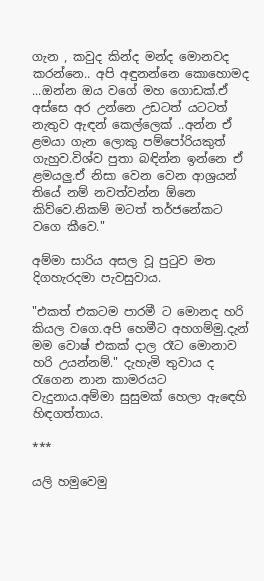ගැන , කවුද කින්ද මන්ද මොනවද කරන්නෙ.. අපි අඳුනන්නෙ කොහොමද ...ඔන්න ඔය වගේ මහ ගොඩක්.ඒ අස්සෙ අර උන්නෙ උඩටත් යටටත් නැතුව ඇඳන් කෙල්ලෙක් ..අන්න ඒ ළමයා ගැන ලොකු පම්පෝරියකුත් ගැහුව.විශ්ව පුතා බඳින්න ඉන්නෙ ඒ ළමයලු.ඒ නිසා වෙන වෙන ආශ්‍රයන් තියේ නම් නවත්වන්න ඕනෙ කිව්වෙ.නිකම් මටත් තර්ජනේකට වගෙ කීවෙ."

අම්මා සාරිය අසල වූ පුටුව මත දිගහැරදමා පැවසුවාය.

"එකත් එකටම පාරමී ට මොනද හරි කියල වගෙ.අපි හෙමීට අහගම්මු.දැන් මම වොෂ් එකක් දාල රෑට මොනාව හරි උයන්නම්." දැහැමි තුවාය ද රැගෙන නාන කාමරයට වැදුනාය.අම්මා සුසුමක් හෙලා ඇඳෙහි හිඳගත්තාය.

***

යලි හමුවෙමු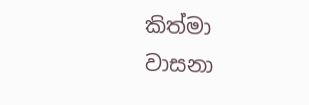කිත්මා වාසනා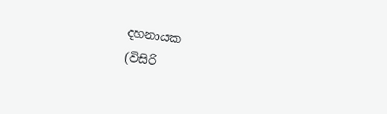දහනායක
(විසිරි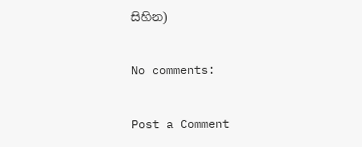සිහින)

No comments:

Post a Comment